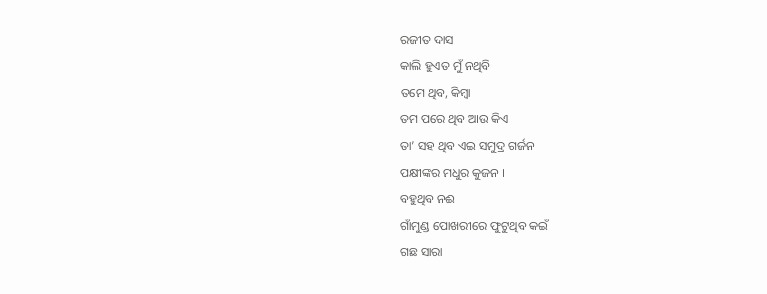ରଜୀତ ଦାସ
କାଲି ହୁଏତ ମୁଁ ନଥିବି
ତମେ ଥିବ, କିମ୍ବା
ତମ ପରେ ଥିବ ଆଉ କିଏ
ତା’ ସହ ଥିବ ଏଇ ସମୁଦ୍ର ଗର୍ଜନ
ପକ୍ଷୀଙ୍କର ମଧୁର କୁଜନ ।
ବହୁଥିବ ନଈ
ଗାଁମୁଣ୍ଡ ପୋଖରୀରେ ଫୁଟୁଥିବ କଇଁ
ଗଛ ସାରା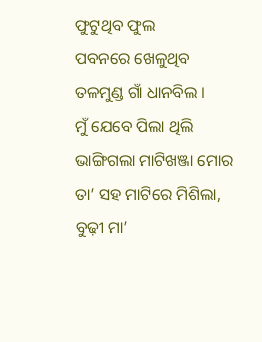ଫୁଟୁଥିବ ଫୁଲ
ପବନରେ ଖେଳୁଥିବ
ତଳମୁଣ୍ଡ ଗାଁ ଧାନବିଲ ।
ମୁଁ ଯେବେ ପିଲା ଥିଲି
ଭାଙ୍ଗିଗଲା ମାଟିଖଞ୍ଜା ମୋର
ତା’ ସହ ମାଟିରେ ମିଶିଲା,
ବୁଢ଼ୀ ମା’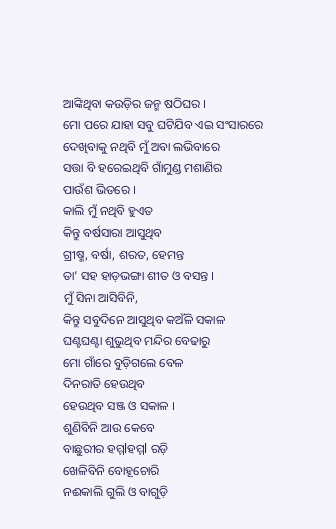ଆଙ୍କିଥିବା କଉଡ଼ିର ଜନ୍ମ ଷଠିଘର ।
ମୋ ପରେ ଯାହା ସବୁ ଘଟିଯିବ ଏଇ ସଂସାରରେ
ଦେଖିବାକୁ ନଥିବି ମୁଁ ଅବା ଲଭିବାରେ
ସତ୍ତା ବି ହରେଇଥିବି ଗାଁମୁଣ୍ଡ ମଶାଣିର
ପାଉଁଶ ଭିତରେ ।
କାଲି ମୁଁ ନଥିବି ହୁଏତ
କିନ୍ତୁ ବର୍ଷସାରା ଆସୁଥିବ
ଗ୍ରୀଷ୍ମ, ବର୍ଷା, ଶରତ, ହେମନ୍ତ
ତା’ ସହ ହାଡ଼ଭଙ୍ଗା ଶୀତ ଓ ବସନ୍ତ ।
ମୁଁ ସିନା ଆସିବିନି,
କିନ୍ତୁ ସବୁଦିନେ ଆସୁଥିବ କଅଁଳି ସକାଳ
ଘଣ୍ଟଘଣ୍ଟା ଶୁଭୁଥିବ ମନ୍ଦିର ବେଢାରୁ
ମୋ ଗାଁରେ ବୁଡ଼ିଗଲେ ବେଳ
ଦିନରାତି ହେଉଥିବ
ହେଉଥିବ ସଞ୍ଜ ଓ ସକାଳ ।
ଶୁଣିବିନି ଆଉ କେବେ
ବାଛୁରୀର ହମ୍ମlହମ୍ମl ରଡ଼ି
ଖେଳିବିନି ବୋହୂଚୋରି
ନଈକାଲି ଗୁଲି ଓ ବାଗୁଡ଼ି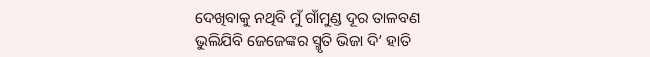ଦେଖିବାକୁ ନଥିବି ମୁଁ ଗାଁମୁଣ୍ଡ ଦୂର ତାଳବଣ
ଭୁଲିଯିବି ଜେଜେଙ୍କର ସ୍ମୃତି ଭିଜା ଦି’ ହାତି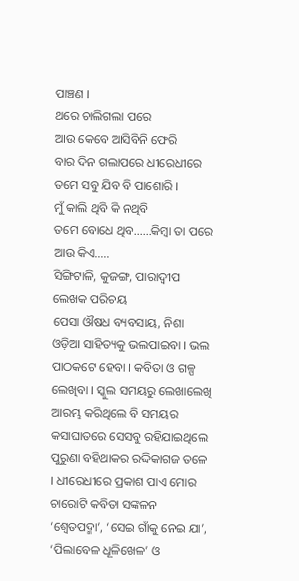ପାଞ୍ଚଣ ।
ଥରେ ଚାଲିଗଲା ପରେ
ଆଉ କେବେ ଆସିବିନି ଫେରି
ବାର ଦିନ ଗଲାପରେ ଧୀରେଧୀରେ
ତମେ ସବୁ ଯିବ ବି ପାଶୋରି ।
ମୁଁ କାଲି ଥିବି କି ନଥିବି
ତମେ ବୋଧେ ଥିବ……କିମ୍ବା ତା ପରେ ଆଉ କିଏ…..
ସିଙ୍ଗିଟାଳି, କୁଜଙ୍ଗ, ପାରାଦ୍ୱୀପ
ଲେଖକ ପରିଚୟ
ପେସା ଔଷଧ ବ୍ୟବସାୟ, ନିଶା ଓଡ଼ିଆ ସାହିତ୍ୟକୁ ଭଲପାଇବା । ଭଲ ପାଠକଟେ ହେବା । କବିତା ଓ ଗଳ୍ପ ଲେଖିବା । ସ୍କୁଲ ସମୟରୁ ଲେଖାଲେଖି ଆରମ୍ଭ କରିଥିଲେ ବି ସମୟର କସାଘାତରେ ସେସବୁ ରହିଯାଇଥିଲେ ପୁରୁଣା ବହିଥାକର ରଦ୍ଦିକାଗଜ ତଳେ । ଧୀରେଧୀରେ ପ୍ରକାଶ ପାଏ ମୋର ଚାରୋଟି କବିତା ସଙ୍କଳନ ‘ଶ୍ୱେତପଦ୍ମା’, ‘ସେଇ ଗାଁକୁ ନେଇ ଯା’, ‘ପିଲାବେଳ ଧୂଳିଖେଳ’ ଓ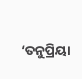‘ତନୁପ୍ରିୟା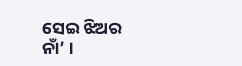ସେଇ ଝିଅର ନାଁ’ ।